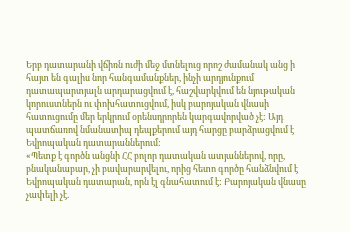Երբ դատարանի վճիռն ուժի մեջ մտնելուց որոշ ժամանակ անց ի հայտ են գալիս նոր հանգամանքներ, ինչի արդյունքում դատապարտյալն արդարացվում է, հաշվարկվում են նյութական կորուստներն ու փոխհատուցվում, իսկ բարոյական վնասի հատուցումը մեր երկրում օրենսդրորեն կարգավորված չէ: Այդ պատճառով նմանատիպ դեպքերում այդ հարցը բարձրացվում է Եվրոպական դատարաններում:
«Պետք է գործն անցնի ՀՀ բոլոր դատական ատյաններով, որը, բնականաբար, չի բավարարվելու, որից հետո գործը հանձնվում է Եվրոպական դատարան, որն էլ գնահատում է: Բարոյական վնասը չափելի չէ.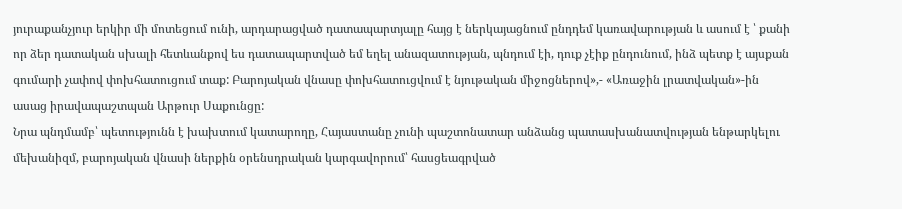յուրաքանչյուր երկիր մի մոտեցում ունի, արդարացված դատապարտյալը հայց է ներկայացնում ընդդեմ կառավարության և ասում է ՝ քանի որ ձեր դատական սխալի հետևանքով ես դատապարտված եմ եղել անազատության, պնդում էի, դուք չէիք ընդունում, ինձ պետք է այսքան գումարի չափով փոխհատուցում տաք: Բարոյական վնասը փոխհատուցվում է նյութական միջոցներով»,- «Առաջին լրատվական»-ին ասաց իրավապաշտպան Արթուր Սաքունցը:
Նրա պնդմամբ՝ պետությունն է խախտում կատարողը, Հայաստանը չունի պաշտոնատար անձանց պատասխանատվության ենթարկելու մեխանիզմ, բարոյական վնասի ներքին օրենսդրական կարգավորում՝ հասցեագրված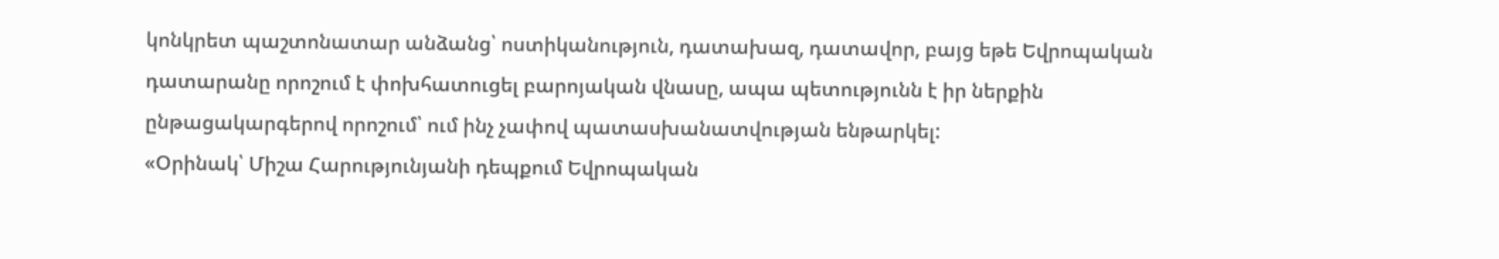կոնկրետ պաշտոնատար անձանց՝ ոստիկանություն, դատախազ, դատավոր, բայց եթե Եվրոպական դատարանը որոշում է փոխհատուցել բարոյական վնասը, ապա պետությունն է իր ներքին ընթացակարգերով որոշում՝ ում ինչ չափով պատասխանատվության ենթարկել:
«Օրինակ՝ Միշա Հարությունյանի դեպքում Եվրոպական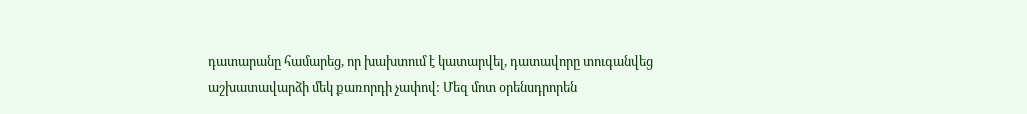դատարանը համարեց, որ խախտում է կատարվել, դատավորը տուգանվեց աշխատավարձի մեկ քառորդի չափով: Մեզ մոտ օրենսդրորեն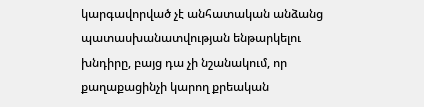կարգավորված չէ անհատական անձանց պատասխանատվության ենթարկելու խնդիրը, բայց դա չի նշանակում, որ քաղաքացինչի կարող քրեական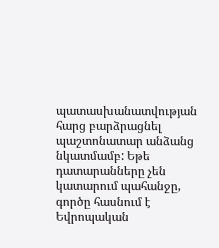պատասխանատվության հարց բարձրացնել պաշտոնատար անձանց նկատմամբ: Եթե դատարանները չեն կատարում պահանջը, գործը հասնում է Եվրոպական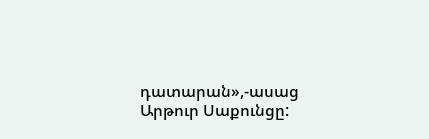դատարան»,-ասաց Արթուր Սաքունցը: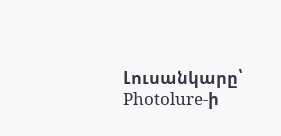Լուսանկարը՝ Photolure-ի